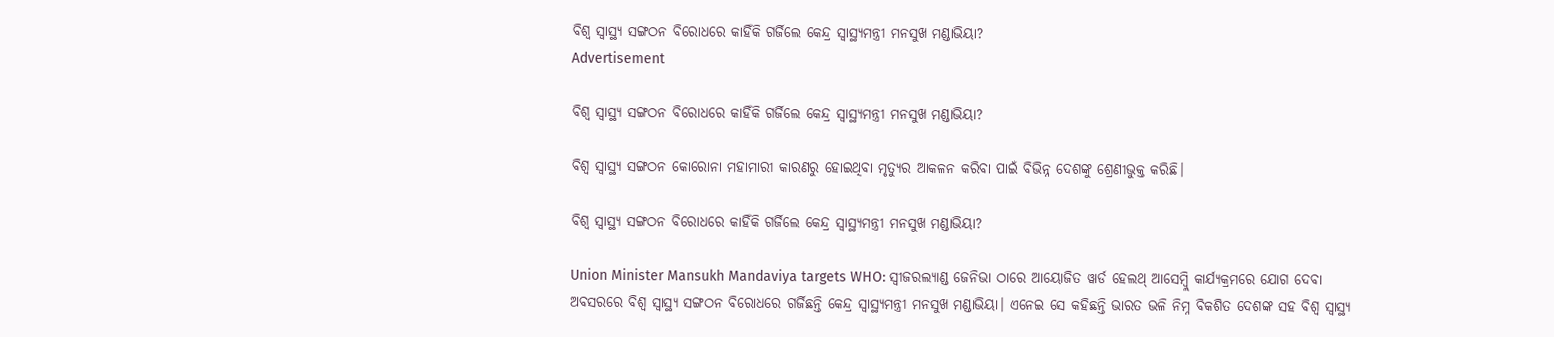ବିଶ୍ୱ ସ୍ୱାସ୍ଥ୍ୟ ସଙ୍ଗଠନ ବିରୋଧରେ କାହିଁକି ଗର୍ଜିଲେ କେନ୍ଦ୍ର ସ୍ୱାସ୍ଥ୍ୟମନ୍ତ୍ରୀ ମନସୁଖ ମଣ୍ଡାଭିୟା?
Advertisement

ବିଶ୍ୱ ସ୍ୱାସ୍ଥ୍ୟ ସଙ୍ଗଠନ ବିରୋଧରେ କାହିଁକି ଗର୍ଜିଲେ କେନ୍ଦ୍ର ସ୍ୱାସ୍ଥ୍ୟମନ୍ତ୍ରୀ ମନସୁଖ ମଣ୍ଡାଭିୟା?

ବିଶ୍ୱ ସ୍ୱାସ୍ଥ୍ୟ ସଙ୍ଗଠନ କୋରୋନା ମହାମାରୀ କାରଣରୁ ହୋଇଥିବା ମୃତ୍ୟୁର ଆକଳନ କରିବା ପାଇଁ ବିଭିନ୍ନ ଦେଶଙ୍କୁ ଶ୍ରେଣୀଭୁକ୍ତ କରିଛି।

ବିଶ୍ୱ ସ୍ୱାସ୍ଥ୍ୟ ସଙ୍ଗଠନ ବିରୋଧରେ କାହିଁକି ଗର୍ଜିଲେ କେନ୍ଦ୍ର ସ୍ୱାସ୍ଥ୍ୟମନ୍ତ୍ରୀ ମନସୁଖ ମଣ୍ଡାଭିୟା?

Union Minister Mansukh Mandaviya targets WHO: ସ୍ୱୀଜରଲ୍ୟାଣ୍ଡ ଜେନିଭା ଠାରେ ଆୟୋଜିତ ୱାର୍ଡ ହେଲଥ୍ ଆସେମ୍ବ୍ଲି କାର୍ଯ୍ୟକ୍ରମରେ ଯୋଗ ଦେବା ଅବସରରେ ବିଶ୍ୱ ସ୍ୱାସ୍ଥ୍ୟ ସଙ୍ଗଠନ ବିରୋଧରେ ଗର୍ଜିଛନ୍ତି କେନ୍ଦ୍ର ସ୍ୱାସ୍ଥ୍ୟମନ୍ତ୍ରୀ ମନସୁଖ ମଣ୍ଡାଭିୟା। ଏନେଇ ସେ କହିଛନ୍ତି ଭାରତ ଭଳି ନିମ୍ନ ବିକଶିତ ଦେଶଙ୍କ ସହ ବିଶ୍ୱ ସ୍ୱାସ୍ଥ୍ୟ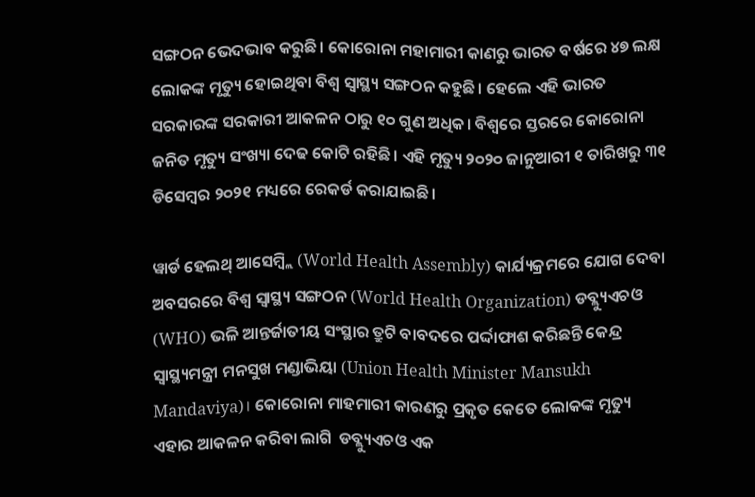ସଙ୍ଗଠନ ଭେଦଭାବ କରୁଛି। କୋରୋନା ମହାମାରୀ କାଣରୁ ଭାରତ ବର୍ଷରେ ୪୭ ଲକ୍ଷ ଲୋକଙ୍କ ମୃତ୍ୟୁ ହୋଇଥିବା ବିଶ୍ୱ ସ୍ୱାସ୍ଥ୍ୟ ସଙ୍ଗଠନ କହୁଛି। ହେଲେ ଏହି ଭାରତ ସରକାରଙ୍କ ସରକାରୀ ଆକଳନ ଠାରୁ ୧୦ ଗୁଣ ଅଧିକ। ବିଶ୍ୱରେ ସ୍ତରରେ କୋରୋନା ଜନିତ ମୃତ୍ୟୁ ସଂଖ୍ୟା ଦେଢ କୋଟି ରହିଛି। ଏହି ମୃତ୍ୟୁ ୨୦୨୦ ଜାନୁଆରୀ ୧ ତାରିଖରୁ ୩୧ ଡିସେମ୍ବର ୨୦୨୧ ମଧ୍ୟରେ ରେକର୍ଡ କରାଯାଇଛି।

ୱାର୍ଡ ହେଲଥ୍ ଆସେମ୍ବ୍ଲି (World Health Assembly) କାର୍ଯ୍ୟକ୍ରମରେ ଯୋଗ ଦେବା ଅବସରରେ ବିଶ୍ୱ ସ୍ୱାସ୍ଥ୍ୟ ସଙ୍ଗଠନ (World Health Organization) ଡବ୍ଲ୍ୟୁଏଚଓ (WHO) ଭଳି ଆନ୍ତର୍ଜାତୀୟ ସଂସ୍ଥାର ତ୍ରୁଟି ବାବଦରେ ପର୍ଦ୍ଦାଫାଶ କରିଛନ୍ତି କେନ୍ଦ୍ର ସ୍ୱାସ୍ଥ୍ୟମନ୍ତ୍ରୀ ମନସୁଖ ମଣ୍ଡାଭିୟା (Union Health Minister Mansukh Mandaviya)। କୋରୋନା ମାହମାରୀ କାରଣରୁ ପ୍ରକୃତ କେତେ ଲୋକଙ୍କ ମୃତ୍ୟୁ ଏହାର ଆକଳନ କରିବା ଲାଗି  ଡବ୍ଲ୍ୟୁଏଚଓ ଏକ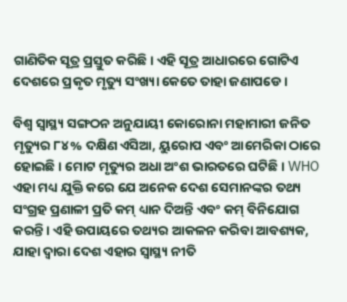ଗାଣିତିକ ସୂତ୍ର ପ୍ରସ୍ତୁତ କରିଛି। ଏହି ସୂତ୍ର ଆଧାରରେ ଗୋଟିଏ ଦେଶରେ ପ୍ରକୃତ ମୃତ୍ୟୁ ସଂଖ୍ୟା କେତେ ତାହା ଜଣାପଡେ।

ବିଶ୍ୱ ସ୍ୱାସ୍ଥ୍ୟ ସଙ୍ଗଠନ ଅନୁଯାୟୀ କୋରୋନା ମହାମାରୀ ଜନିତ ମୃତ୍ୟୁର ୮୪% ଦକ୍ଷିଣ ଏସିଆ, ୟୁରୋପ ଏବଂ ଆମେରିକା ଠାରେ ହୋଇଛି। ମୋଟ ମୃତ୍ୟୁର ଅଧା ଅଂଶ ଭାରତରେ ଘଟିଛି। WHO ଏହା ମଧ୍ୟ ଯୁକ୍ତି କରେ ଯେ ଅନେକ ଦେଶ ସେମାନଙ୍କର ତଥ୍ୟ ସଂଗ୍ରହ ପ୍ରଣାଳୀ ପ୍ରତି କମ୍ ଧ୍ୟାନ ଦିଅନ୍ତି ଏବଂ କମ୍ ବିନିଯୋଗ କରନ୍ତି। ଏହି ଉପାୟରେ ତଥ୍ୟର ଆକଳନ କରିବା ଆବଶ୍ୟକ, ଯାହା ଦ୍ୱାରା ଦେଶ ଏହାର ସ୍ୱାସ୍ଥ୍ୟ ନୀତି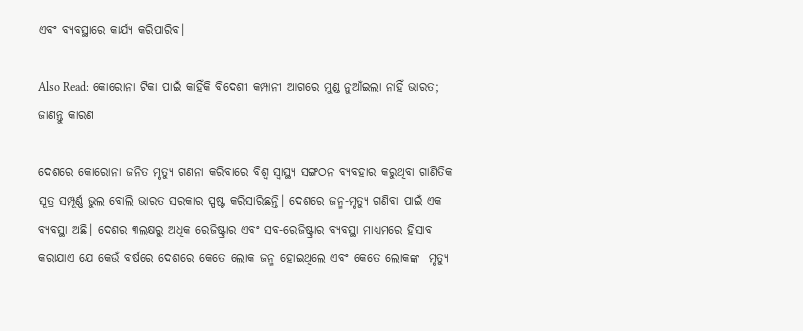ଏବଂ ବ୍ୟବସ୍ଥାରେ କାର୍ଯ୍ୟ କରିପାରିବ।

Also Read: କୋରୋନା ଟିକା ପାଇଁ କାହିଁକି ବିଦେଶୀ କମ୍ପାନୀ ଆଗରେ ମୁଣ୍ଡ ନୁଆଁଇଲା ନାହିଁ ଭାରତ; ଜାଣନ୍ତୁ କାରଣ

ଦେଶରେ କୋରୋନା ଜନିତ ମୃତ୍ୟୁ ଗଣନା କରିବାରେ ବିଶ୍ୱ ସ୍ୱାସ୍ଥ୍ୟ ସଙ୍ଗଠନ ବ୍ୟବହାର କରୁଥିବା ଗାଣିତିକ ସୂତ୍ର ସମ୍ପୂର୍ଣ୍ଣ ଭୁଲ ବୋଲି ଭାରତ ସରକାର ସ୍ପଷ୍ଟ କରିସାରିଛନ୍ତି। ଦେଶରେ ଜନ୍ମ-ମୃତ୍ୟୁ ଗଣିବା ପାଇଁ ଏକ ବ୍ୟବସ୍ଥା ଅଛି। ଦେଶର ୩ଲକ୍ଷରୁ ଅଧିକ ରେଜିଷ୍ଟ୍ରାର ଏବଂ ସବ-ରେଜିଷ୍ଟ୍ରାର ବ୍ୟବସ୍ଥା ମାଧ୍ୟମରେ ହିସାବ କରାଯାଏ ଯେ କେଉଁ ବର୍ଷରେ ଦେଶରେ କେତେ ଲୋକ ଜନ୍ମ ହୋଇଥିଲେ ଏବଂ କେତେ ଲୋକଙ୍କ  ମୃତ୍ୟୁ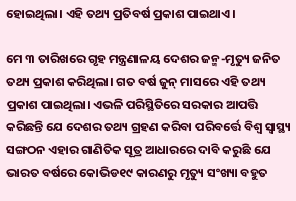ହୋଇଥିଲା। ଏହି ତଥ୍ୟ ପ୍ରତିବର୍ଷ ପ୍ରକାଶ ପାଇଥାଏ।

ମେ ୩ ତାରିଖରେ ଗୃହ ମନ୍ତ୍ରଣାଳୟ ଦେଶର ଜନ୍ମ-ମୃତ୍ୟୁ ଜନିତ ତଥ୍ୟ ପ୍ରକାଶ କରିଥିଲା। ଗତ ବର୍ଷ ଜୁନ୍ ମାସରେ ଏହି ତଥ୍ୟ ପ୍ରକାଶ ପାଇଥିଲା। ଏଭଳି ପରିସ୍ଥିତିରେ ସରକାର ଆପତ୍ତି କରିଛନ୍ତି ଯେ ଦେଶର ତଥ୍ୟ ଗ୍ରହଣ କରିବା ପରିବର୍ତ୍ତେ ବିଶ୍ୱ ସ୍ୱାସ୍ଥ୍ୟ ସଙ୍ଗଠନ ଏହାର ଗାଣିତିକ ସୂତ୍ର ଆଧାରରେ ଦାବି କରୁଛି ଯେ ଭାରତ ବର୍ଷରେ କୋଭିଡ୧୯ କାରଣରୁ ମୃତ୍ୟୁ ସଂଖ୍ୟା ବହୁତ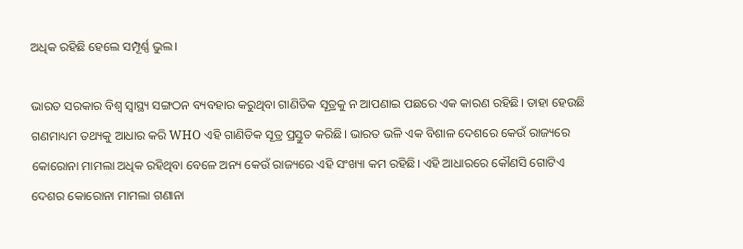ଅଧିକ ରହିଛି ହେଲେ ସମ୍ପୂର୍ଣ୍ଣ ଭୁଲ।

ଭାରତ ସରକାର ବିଶ୍ୱ ସ୍ୱାସ୍ଥ୍ୟ ସଙ୍ଗଠନ ବ୍ୟବହାର କରୁଥିବା ଗାଣିତିକ ସୂତ୍ରକୁ ନ ଆପଣାଇ ପଛରେ ଏକ କାରଣ ରହିଛି। ତାହା ହେଉଛି ଗଣମାଧ୍ୟମ ତଥ୍ୟକୁ ଆଧାର କରି WHO ଏହି ଗାଣିତିକ ସୂତ୍ର ପ୍ରସ୍ତୁତ କରିଛି। ଭାରତ ଭଳି ଏକ ବିଶାଳ ଦେଶରେ କେଉଁ ରାଜ୍ୟରେ କୋରୋନା ମାମଲା ଅଧିକ ରହିଥିବା ବେଳେ ଅନ୍ୟ କେଉଁ ରାଜ୍ୟରେ ଏହି ସଂଖ୍ୟା କମ ରହିଛି। ଏହି ଆଧାରରେ କୌଣସି ଗୋଟିଏ ଦେଶର କୋରୋନା ମାମଲା ଗଣାନା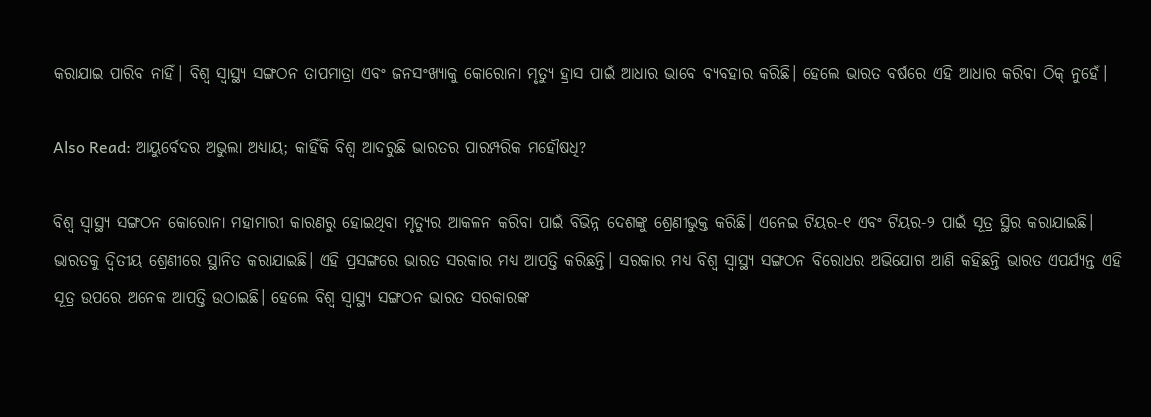କରାଯାଇ ପାରିବ ନାହିଁ। ବିଶ୍ୱ ସ୍ୱାସ୍ଥ୍ୟ ସଙ୍ଗଠନ ତାପମାତ୍ରା ଏବଂ ଜନସଂଖ୍ୟାକୁ କୋରୋନା ମୃତ୍ୟୁ ହ୍ରାସ ପାଇଁ ଆଧାର ଭାବେ ବ୍ୟବହାର କରିଛି। ହେଲେ ଭାରତ ବର୍ଷରେ ଏହି ଆଧାର କରିବା ଠିକ୍ ନୁହେଁ।

Also Read: ଆୟୁର୍ବେଦର ଅଭୁଲା ଅଧ୍ୟାୟ; କାହିଁକି ବିଶ୍ୱ ଆଦରୁଛି ଭାରତର ପାରମ୍ପରିକ ମହୌଷଧି?

ବିଶ୍ୱ ସ୍ୱାସ୍ଥ୍ୟ ସଙ୍ଗଠନ କୋରୋନା ମହାମାରୀ କାରଣରୁ ହୋଇଥିବା ମୃତ୍ୟୁର ଆକଳନ କରିବା ପାଇଁ ବିଭିନ୍ନ ଦେଶଙ୍କୁ ଶ୍ରେଣୀଭୁକ୍ତ କରିଛି। ଏନେଇ ଟିୟର-୧ ଏବଂ ଟିୟର-୨ ପାଇଁ ସୂତ୍ର ସ୍ଥିର କରାଯାଇଛି। ଭାରତକୁ ଦ୍ୱିତୀୟ ଶ୍ରେଣୀରେ ସ୍ଥାନିତ କରାଯାଇଛି। ଏହି ପ୍ରସଙ୍ଗରେ ଭାରତ ସରକାର ମଧ୍ୟ ଆପତ୍ତି କରିଛନ୍ତି। ସରକାର ମଧ୍ୟ ବିଶ୍ୱ ସ୍ୱାସ୍ଥ୍ୟ ସଙ୍ଗଠନ ବିରୋଧର ଅଭିଯୋଗ ଆଣି କହିଛନ୍ତି ଭାରତ ଏପର୍ଯ୍ୟନ୍ତ ଏହି ସୂତ୍ର ଉପରେ ଅନେକ ଆପତ୍ତି ଉଠାଇଛି। ହେଲେ ବିଶ୍ୱ ସ୍ୱାସ୍ଥ୍ୟ ସଙ୍ଗଠନ ଭାରତ ସରକାରଙ୍କ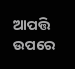ଆପତ୍ତି ଉପରେ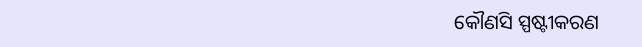କୌଣସି ସ୍ପଷ୍ଟୀକରଣ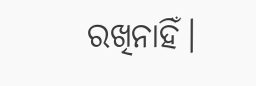ରଖିନାହିଁ।